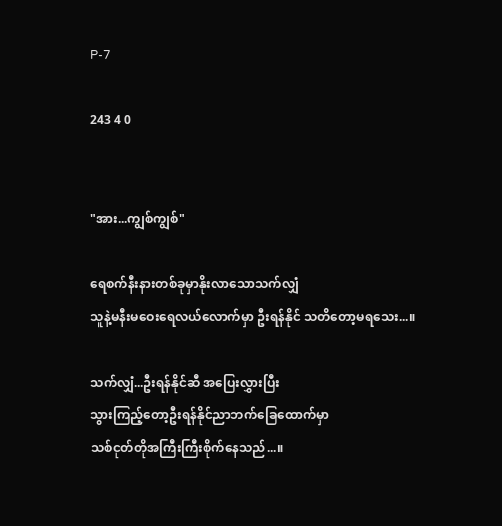P-7

243 4 0


"အား...ကျွစ်ကျွစ်"

ရေစက်နီးနားတစ်ခုမှာနိုးလာသောသက်လျှံ
သူနဲ့မနီးမဝေးရေလယ်လောက်မှာ ဦးရန်နိုင် သတိတော့မရသေး...။

သက်လျှံ...ဦးရန်နိုင်ဆီ အပြေးလွှားပြီး
သွားကြည့်တော့ဦးရန်နိုင်ညာဘက်ခြေထောက်မှာ
သစ်ငုတ်တိုအကြီးကြီးစိုက်နေသည်...။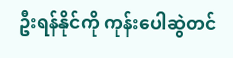ဦးရန်နိုင်ကို ကုန်းပေါဆွဲတင်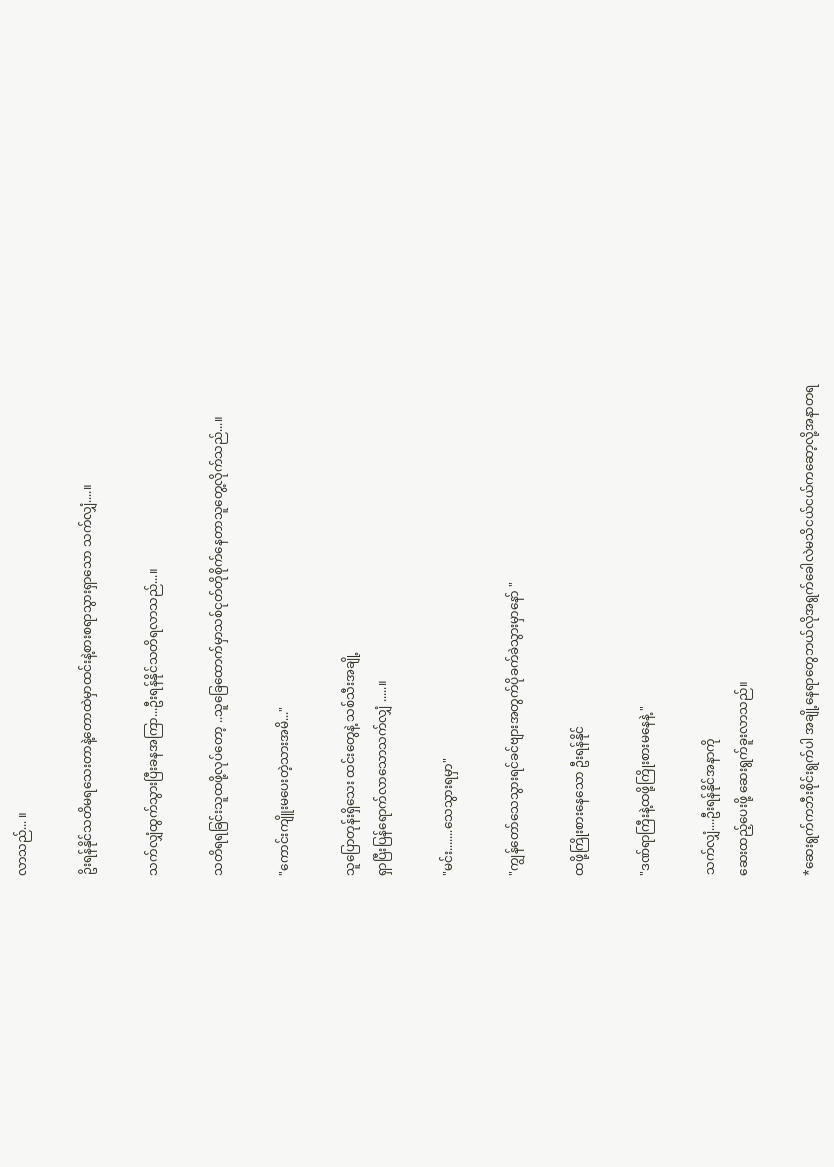လာသည်... ။

ဥိးရန်နိုင်သတိမရသေးတာနဲ့တောထဲမှာထင်းနဲ့စားစရာသွားရှာသော သက်လျှံ....။

သက်လျှံထွက်သွားပြီးခနအကြာ...ဦးရန်နိုင်သတိရလာသည်...။

သတိရရခြင်းသူထဖို့လုပ်တော့ ..သူခြေထောက်မှာသစ်ငုတ်တိုစိုက်နေတာသူတွေ့လိုက်သည်...။

"ကောင်းကျိူးမပေးတဲ့သားအမိ..."

သူပြောတုန်းရှိသေး ထင်းတွေနဲ့ သစ်သီးအချို့
ရှာပြီးပြန်ရောက်လာသောသက်လျှံ .....။

"မင်း.......သေသွားရမှာ"

"ကျွန်တော်သေသွားရင်ခင်ဗျားအတွက်ပိုခက်ခဲသွားမှာနော် "

ထဖို့ကြိုးစားနေသော ဦးရန်နိုင်

"ဒဏ်ရာကြီးနဲ့ထဖို့ကြိုးစားမနေနဲ့ "

သက်လျှံ....ဦးရန်နိုင်အနာကို
ဆေးထည့်ပေးဖို့ ဆေးရွက်ခူးလာသည်။

*ဆေးရွက်ကဘီးစိုင်းရွက်ပါ အချို့နေရာတွေဘယ်လိုအရွက်ခေါလဲမသိငယ်ငယ်ကဆော့လို့အနာတရ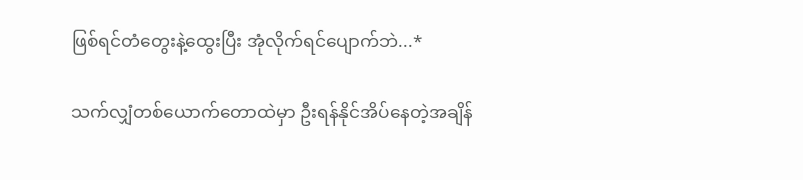ဖြစ်ရင်တံတွေးနဲ့ထွေးပြီး အုံလိုက်ရင်ပျောက်ဘဲ...*

သက်လျှံတစ်ယောက်တောထဲမှာ ဦးရန်နိုင်အိပ်နေတဲ့အချိန်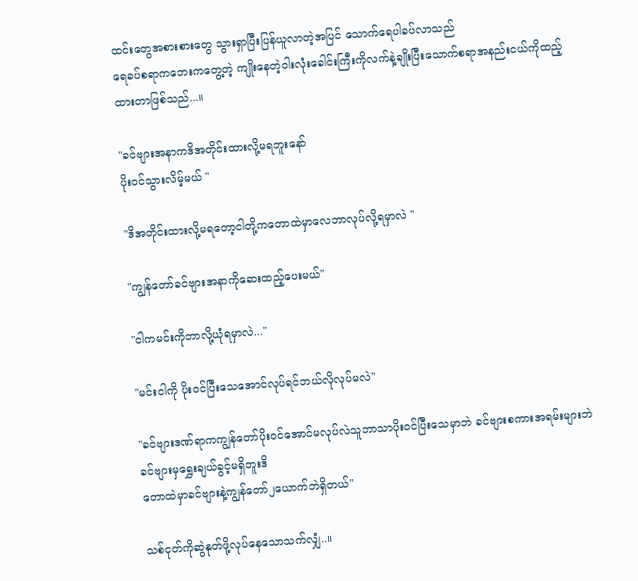ထင်းတွေအစားစားတွေ သွားရှာပြီးပြန်ယူလာတဲ့အပြင် သောက်ရေပါခပ်လာသည်
ရေခပ်စရာကဘေးကတွေ့တဲ့ ကျိုးနေတဲ့ဝါးလုံးခေါင်းကြီးကိုလက်နဲ့ချိုးပြီးသောက်စရာအနည်းငယ်ကိုထည့်ထားတာဖြစ်သည်...။

"ခင်ဗျားအနာကဒိအတိုင်းထားလို့မရဘူးနော်
ပိုးဝင်သွားလိမ့်မယ် "

"ဒိအတိုင်းထားလို့မရတော့ငါတို့ကတောထဲမှာလေဘာလုပ်လို့ရမှာလဲ "

"ကျွန်တော်ခင်ဗျားအနာကိုဆေးထည့်ပေးမယ်"

"ငါကမင်းကိုဘာလို့ယုံရမှာလဲ..."

"မင်းငါကို ပိုးဝင်ပြီးသေအောင်လုပ်ရင်ဘယ်လိုလုပ်မလဲ"

"ခင်ဗျားဒဏ်ရာကကျွန်တော်ပိုးဝင်အောင်မလုပ်လဲသူဘာသာပိုးဝင်ပြီးသေမှာဘဲ ခင်ဗျားစကားအရမ်းများဘဲခင်ဗျားမှရွှေးချယ်ခွင့်မရှိဘူးဒိ
တောထဲမှာခင်ဗျားနဲ့ကျွန်တော်၂ယောက်ဘဲရှိတယ်"

သစ်ငုတ်ကိုဆွဲနုတ်ဖို့လုပ်နေသောသက်လျှံ..။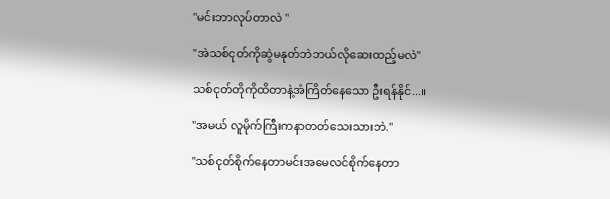"မင်းဘာလုပ်တာလဲ "

"အဲသစ်ငုတ်ကိုဆွဲမနုတ်ဘဲဘယ်လိုဆေးထည့်မလဲ"

သစ်ငုတ်တိုကိုထိတာနဲ့အံကြိတ်နေသော ဦးရန်နိုင်...။

"အမယ် လူမိုက်ကြီးကနာတတ်သေးသားဘဲ."

"သစ်ငုတ်စိုက်နေတာမင်းအမေလင်စိုက်နေတာ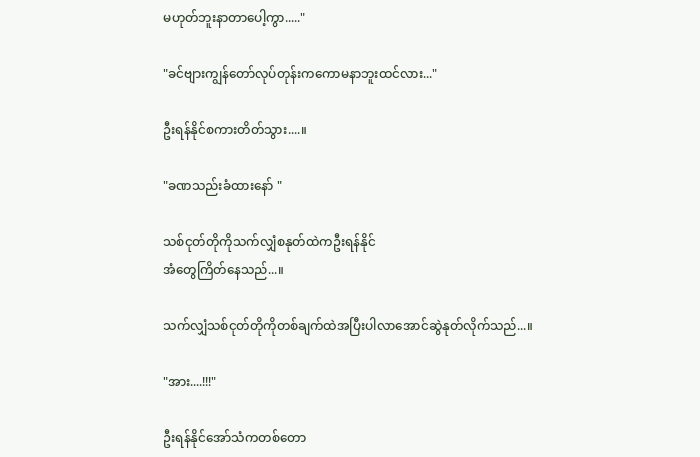မဟုတ်ဘူးနာတာပေါ့ကွာ....."

"ခင်ဗျားကျွန်တော်လုပ်တုန်းကကောမနာဘူးထင်လား..."

ဦးရန်နိုင်စကားတိတ်သွား....။

"ခဏသည်းခံထားနော် "

သစ်ငုတ်တိုကိုသက်လျှံစနုတ်ထဲကဦးရန်နိုင်
အံတွေကြိတ်နေသည်...။

သက်လျှံသစ်ငုတ်တိုကိုတစ်ချက်ထဲအပြီးပါလာအောင်ဆွဲနုတ်လိုက်သည်...။

"အား....!!!"

ဦးရန်နိုင်အော်သံကတစ်တော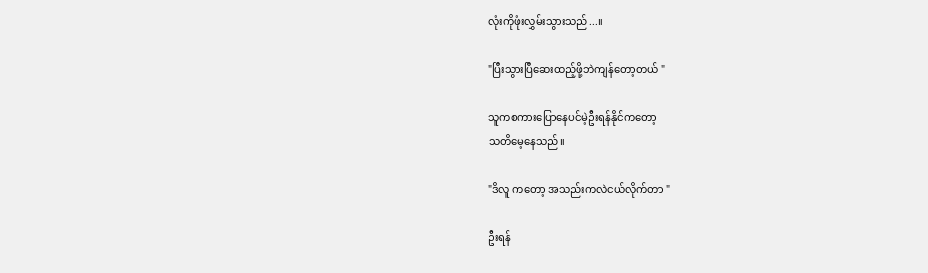လုံးကိုဖုံးလွှမ်းသွားသည်...။

"ပြီးသွားပြီဆေးထည့်ဖို့ဘဲကျန်တော့တယ် "

သူကစကားပြောနေပင်မဲ့ဦးရန်နိုင်ကတော့
သတိမေ့နေသည်။

"ဒိလူ ကတော့ အသည်းကလဲငယ်လိုက်တာ "

ဦးရန်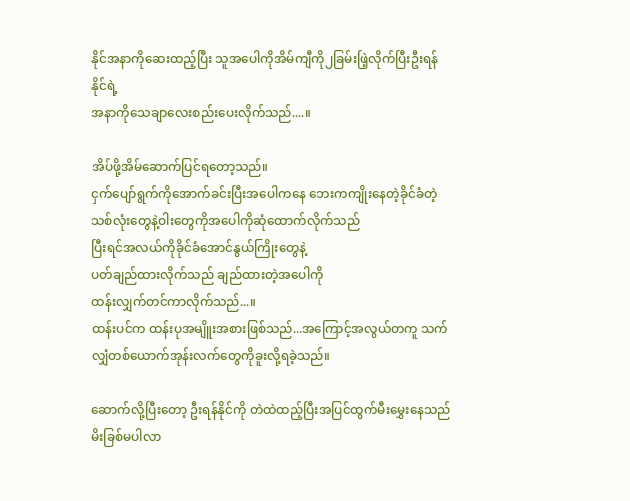နိုင်အနာကိုဆေးထည့်ပြီး သူအပေါကိုအိမ်ကျီကို၂ခြမ်းဖြဲ့လိုက်ပြီးဦးရန်နိုင်ရဲ့
အနာကိုသေချာလေးစည်းပေးလိုက်သည်....။

အိပ်ဖို့အိမ်ဆောက်ပြင်ရတော့သည်။
ငှက်ပျော်ရွက်ကိုအောက်ခင်းပြီးအပေါကနေ ဘေးကကျိုးနေတဲ့ခိုင်ခံတဲ့သစ်လုံးတွေနဲ့ဝါးတွေကိုအပေါကိုဆုံထောက်လိုက်သည်
ပြီးရင်အလယ်ကိုခိုင်ခံအောင်နွယ်ကြိုးတွေနဲ့
ပတ်ချည်ထားလိုက်သည် ချည်ထားတဲ့အပေါကို
ထန်းလျှက်တင်ကာလိုက်သည်...။
ထန်းပင်က ထန်းပုအမျိူးအစားဖြစ်သည်...အကြောင့်အလွယ်တကူ သက်လျှံတစ်ယောက်အုန်းလက်တွေကိုခူးလို့ရခဲ့သည်။

ဆောက်လို့ပြီးတော့ ဦးရန်နိုင်ကို တဲထဲထည့်ပြီးအပြင်ထွက်မီးမွှေးနေသည် မိးခြစ်မပါလာ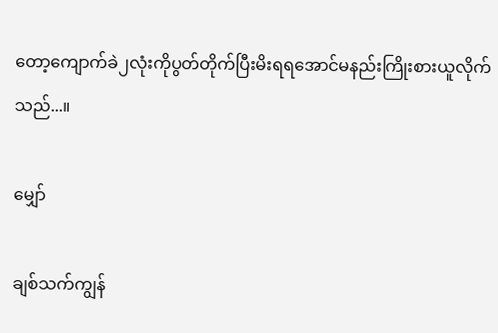တော့ကျောက်ခဲ၂လုံးကိုပွတ်တိုက်ပြီးမိးရရအောင်မနည်းကြိုးစားယူလိုက်သည်...။

မျှော်

ချစ်သက်ကျွန်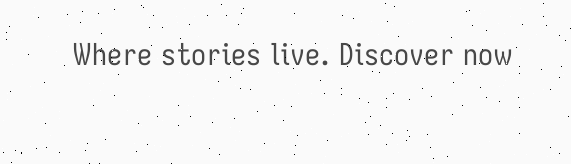Where stories live. Discover now